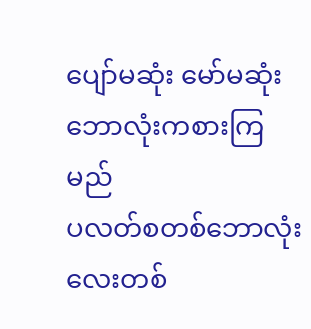ပျော်မဆုံး မော်မဆုံး ဘောလုံးကစားကြမည်
ပလတ်စတစ်ဘောလုံးလေးတစ်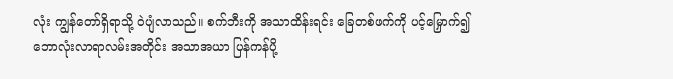လုံး ကျွန်တော်ရှိရာသို့ ဝဲပျံလာသည်။ စက်ဘီးကို အသာထိန်းရင်း ခြေတစ်ဖက်ကို ပင့်မြှောက်၍ ဘောလုံးလာရာလမ်းအတိုင်း အသာအယာ ပြန်ကန်ပို့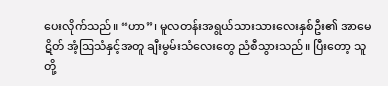ပေးလိုက်သည်။ “ဟာ”၊ မူလတန်းအရွယ်သားသားလေးနှစ်ဦး၏ အာမေဋိတ် အံ့ဩသံနှင့်အတူ ချီးမွမ်းသံလေးတွေ ညံစီသွားသည်။ ပြီးတော့ သူတို့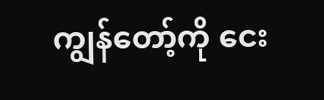ကျွန်တော့်ကို ငေး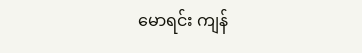မောရင်း ကျန်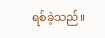ရစ်ခဲ့သည်။